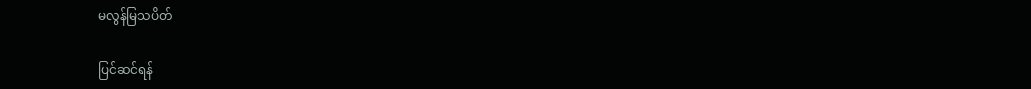မလွန်မြသပိတ်

ပြင်ဆင်ရန်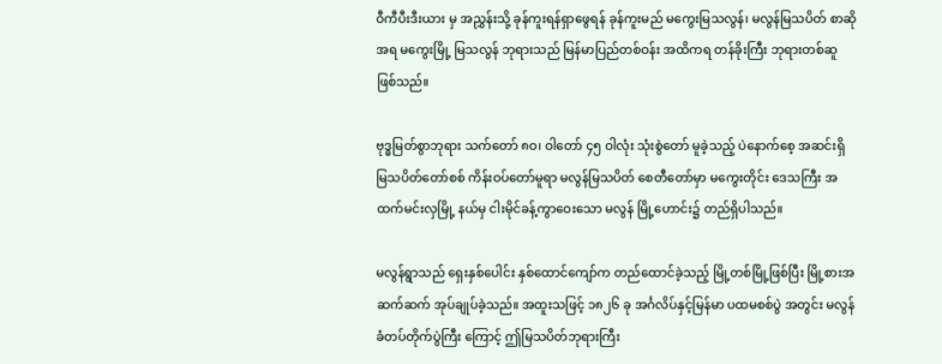ဝီကီပီးဒီးယား မှ အညွှန်းသို့ ခုန်ကူးရန်ရှာဖွေရန် ခုန်ကူးမည် မကွေးမြသလွန်၊ မလွန်မြသပိတ် စာဆိုအရ မကွေးမြို့ မြသလွန် ဘုရားသည် မြန်မာပြည်တစ်ဝန်း အထိကရ တန်ခိုးကြီး ဘုရားတစ်ဆူ ဖြစ်သည်။

ဗုဒ္ဓမြတ်စွာဘုရား သက်တော် ၈ဝ၊ ဝါတော် ၄၅ ဝါလုံး သုံးစွဲတော် မူခဲ့သည့် ပဲနောက်စေ့ အဆင်းရှိ မြသပိတ်တော်စစ် ကိန်းဝပ်တော်မူရာ မလွန်မြသပိတ် စေတီတော်မှာ မကွေးတိုင်း ဒေသကြီး အထက်မင်းလှမြို့ နယ်မှ ငါးမိုင်ခန့်ကွာဝေးသော မလွန် မြို့ဟောင်း၌ တည်ရှိပါသည်။

မလွန်ရွာသည် ရှေးနှစ်ပေါင်း နှစ်ထောင်ကျော်က တည်ထောင်ခဲ့သည့် မြို့တစ်မြို့ဖြစ်ပြီး မြို့စားအဆက်ဆက် အုပ်ချုပ်ခဲ့သည်။ အထူးသဖြင့် ၁၈၂၆ ခု အင်္ဂလိပ်နှင့်မြန်မာ ပထမစစ်ပွဲ အတွင်း မလွန်ခံတပ်တိုက်ပွဲကြီး ကြောင့် ဤမြသပိတ်ဘုရားကြီး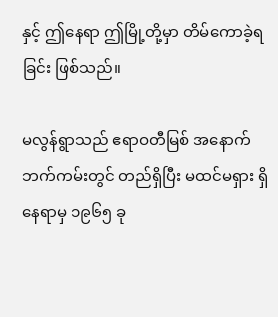နှင့် ဤနေရာ ဤမြို့တို့မှာ တိမ်ကောခဲ့ရခြင်း ဖြစ်သည်။

မလွန်ရွာသည် ဧရာဝတီမြစ် အနောက်ဘက်ကမ်းတွင် တည်ရှိပြီး မထင်မရှား ရှိနေရာမှ ၁၉၆၅ ခု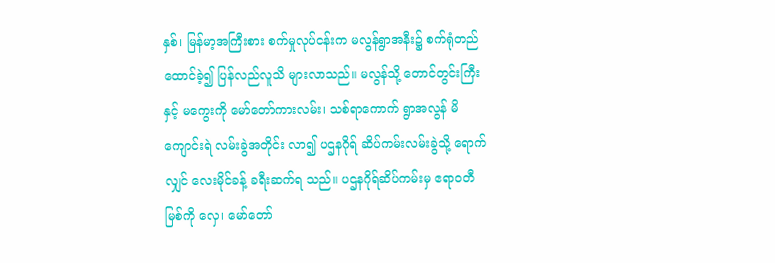နှစ်၊ မြန်မာ့အကြီးစား စက်မှုလုပ်ငန်းက မလွန်ရွာအနီး၌ စက်ရုံတည်ထောင်ခဲ့၍ ပြန်လည်လူသိ များလာသည်။ မလွန်သို့ တောင်တွင်းကြီးနှင့် မကွေးကို မော်တော်ကားလမ်း၊ သစ်ရာကောက် ရွာအလွန် မိကျောင်းရဲ လမ်းခွဲအတိုင်း လာ၍ ပဌနဂိုရ် ဆိပ်ကမ်းလမ်းခွဲသို့ ရောက်လျှင် လေးမိုင်ခန့် ခရီးဆက်ရ သည်။ ပဌနဂိုရ်ဆိပ်ကမ်းမှ ဧရာဝတီ မြစ်ကို လှေ၊ မော်တော်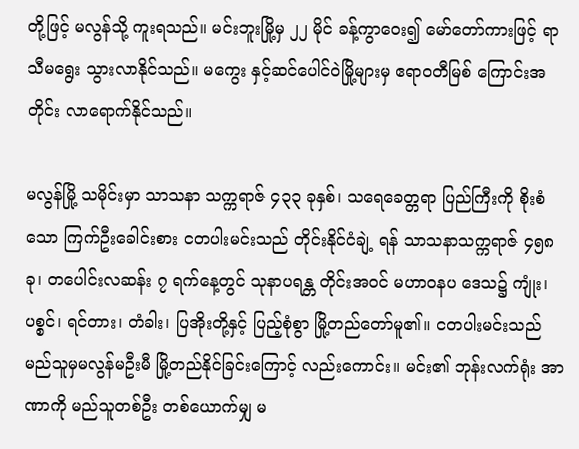တို့ဖြင့် မလွန်သို့ ကူးရသည်။ မင်းဘူးမြို့မှ ၂၂ မိုင် ခန့်ကွာဝေး၍ မော်တော်ကားဖြင့် ရာသီမရွေး သွားလာနိုင်သည်။ မကွေး နှင့်ဆင်ပေါင်ဝဲမြို့များမှ ဧရာဝတီမြစ် ကြောင်းအတိုင်း လာရောက်နိုင်သည်။

မလွန်မြို့ သမိုင်းမှာ သာသနာ သက္ကရာဇ် ၄၃၃ ခုနှစ်၊ သရေခေတ္တရာ ပြည်ကြီးကို စိုးစံသော ကြက်ဦးခေါင်းစား ငတပါးမင်းသည် တိုင်းနိုင်ငံချဲ့ ရန် သာသနာသက္ကရာဇ် ၄၅၈ ခု၊ တပေါင်းလဆန်း ၇ ရက်နေ့တွင် သုနာပရန္တ တိုင်းအဝင် မဟာဝနပ ဒေသ၌ ကျုံး၊ ပစ္စင်၊ ရင်တား၊ တံခါး၊ ပြအိုးတို့နှင့် ပြည့်စုံစွာ မြို့တည်တော်မူ၏။ ငတပါးမင်းသည် မည်သူမှမလွန်မဦးမီ မြို့တည်နိုင်ခြင်းကြောင့် လည်းကောင်း။ မင်း၏ ဘုန်းလက်ရုံး အာဏာကို မည်သူတစ်ဦး တစ်ယောက်မျှ မ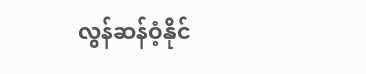လွန်ဆန်ဝံ့နိုင်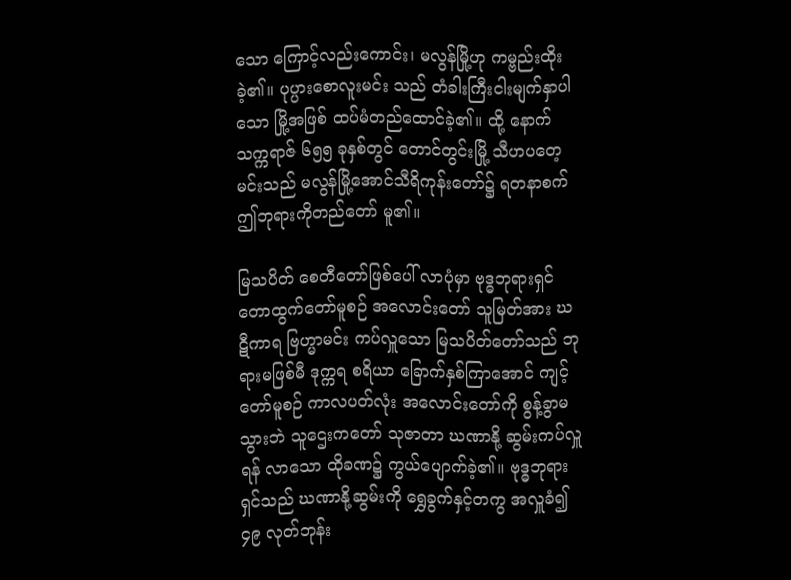သော ကြောင့်လည်းကောင်း၊ မလွန်မြို့ဟု ကမ္ဗည်းထိုးခဲ့၏။ ပုပ္ပားစောလူးမင်း သည် တံခါးကြီးငါးမျက်နှာပါသော မြို့အဖြစ် ထပ်မံတည်ထောင်ခဲ့၏။ ထို့ နောက်သက္ကရာဇ် ၆၅၅ ခုနှစ်တွင် တောင်တွင်းမြို့ သီဟပတေ့မင်းသည် မလွန်မြို့အောင်သီရိကုန်းတော်၌ ရတနာစက် ဤဘုရားကိုတည်တော် မူ၏။

မြသပိတ် စေတီတော်ဖြစ်ပေါ် လာပုံမှာ ဗုဒ္ဓဘုရားရှင် တောထွက်တော်မူစဉ် အလောင်းတော် သူမြတ်အား ဃဋီကာရ ဗြဟ္မာမင်း ကပ်လှူသော မြသပိတ်တော်သည် ဘုရားမဖြစ်မီ ဒုက္ကရ စရိယာ ခြောက်နှစ်ကြာအောင် ကျင့်တော်မူစဉ် ကာလပတ်လုံး အလောင်းတော်ကို စွန့်ခွာမသွားဘဲ သူဌေးကတော် သုဇာတာ ဃဏာနို့ ဆွမ်းကပ်လှူရန် လာသော ထိုခဏ၌ ကွယ်ပျောက်ခဲ့၏။ ဗုဒ္ဓဘုရားရှင်သည် ဃဏာနို့ဆွမ်းကို ရွှေခွက်နှင့်တကွ အလှူခံ၍ ၄၉ လုတ်ဘုန်း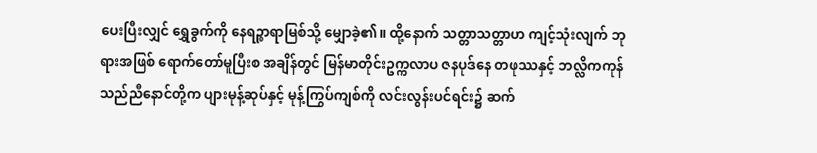ပေးပြီးလျှင် ရွှေခွက်ကို နေရဉ္စာရာမြစ်သို့ မျှောခဲ့၏။ ထို့နောက် သတ္တာသတ္တာဟ ကျင့်သုံးလျက် ဘုရားအဖြစ် ရောက်တော်မူပြီးစ အချိန်တွင် မြန်မာတိုင်းဥက္ကလာပ ဇနပုဒ်နေ တဖုဿနှင့် ဘလ္လိကကုန် သည်ညီနောင်တို့က ပျားမုန့်ဆုပ်နှင့် မုန့်ကြွပ်ကျစ်ကို လင်းလွန်းပင်ရင်း၌ ဆက်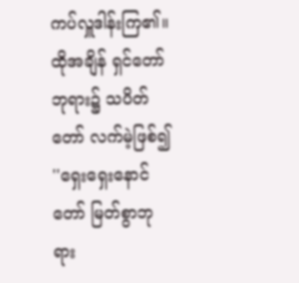ကပ်လှူဒါန်းကြ၏။ ထိုအချိန် ရှင်တော်ဘုရား၌ သပိတ်တော် လက်မဲ့ဖြစ်၍ ''ရှေးရှေးနောင်တော် မြတ်စွာဘုရား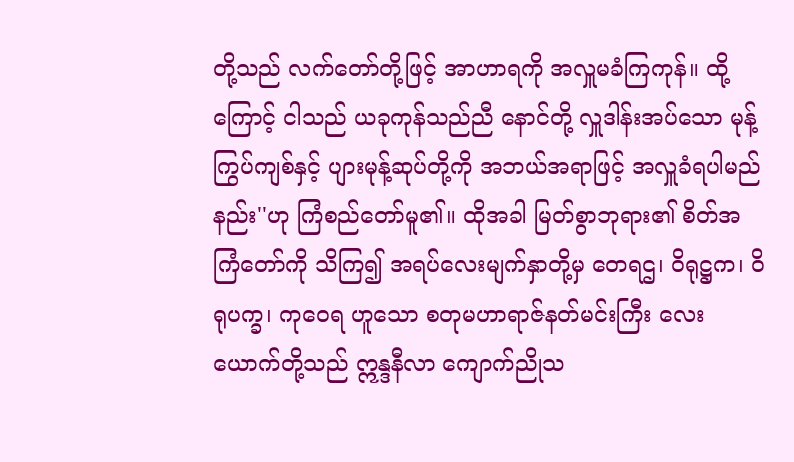တို့သည် လက်တော်တို့ဖြင့် အာဟာရကို အလှူမခံကြကုန်။ ထို့ကြောင့် ငါသည် ယခုကုန်သည်ညီ နောင်တို့ လှူဒါန်းအပ်သော မုန့်ကြွပ်ကျစ်နှင့် ပျားမုန့်ဆုပ်တို့ကို အဘယ်အရာဖြင့် အလှူခံရပါမည်နည်း''ဟု ကြံစည်တော်မူ၏။ ထိုအခါ မြတ်စွာဘုရား၏ စိတ်အကြံတော်ကို သိကြ၍ အရပ်လေးမျက်နှာတို့မှ တေရဌ၊ ဝိရုဋ္ဌက၊ ဝိရုပက္ခ၊ ကုဝေရ ဟူသော စတုမဟာရာဇ်နတ်မင်းကြီး လေးယောက်တို့သည် ဣန္ဒနီလာ ကျောက်ညိုသ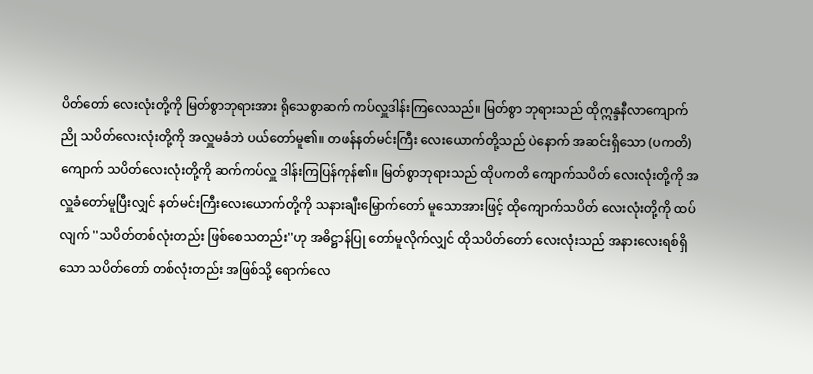ပိတ်တော် လေးလုံးတို့ကို မြတ်စွာဘုရားအား ရိုသေစွာဆက် ကပ်လှူဒါန်းကြလေသည်။ မြတ်စွာ ဘုရားသည် ထိုဣန္ဒနီလာကျောက်ညို သပိတ်လေးလုံးတို့ကို အလှူမခံဘဲ ပယ်တော်မူ၏။ တဖန်နတ်မင်းကြီး လေးယောက်တို့သည် ပဲနောက် အဆင်းရှိသော (ပကတိ)ကျောက် သပိတ်လေးလုံးတို့ကို ဆက်ကပ်လှူ ဒါန်းကြပြန်ကုန်၏။ မြတ်စွာဘုရားသည် ထိုပကတိ ကျောက်သပိတ် လေးလုံးတို့ကို အလှူခံတော်မူပြီးလျှင် နတ်မင်းကြီးလေးယောက်တို့ကို သနားချီးမြှောက်တော် မူသောအားဖြင့် ထိုကျောက်သပိတ် လေးလုံးတို့ကို ထပ်လျက် ''သပိတ်တစ်လုံးတည်း ဖြစ်စေသတည်း''ဟု အဓိဋ္ဌာန်ပြု တော်မူလိုက်လျှင် ထိုသပိတ်တော် လေးလုံးသည် အနားလေးရစ်ရှိသော သပိတ်တော် တစ်လုံးတည်း အဖြစ်သို့ ရောက်လေ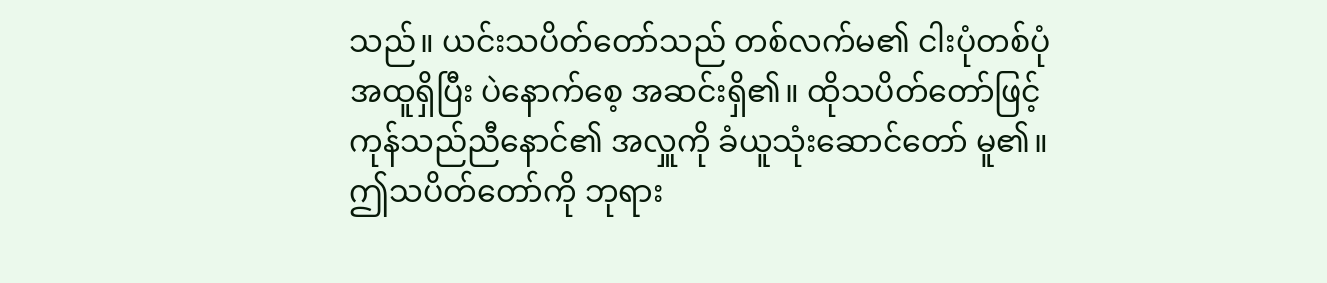သည်။ ယင်းသပိတ်တော်သည် တစ်လက်မ၏ ငါးပုံတစ်ပုံ အထူရှိပြီး ပဲနောက်စေ့ အဆင်းရှိ၏။ ထိုသပိတ်တော်ဖြင့် ကုန်သည်ညီနောင်၏ အလှူကို ခံယူသုံးဆောင်တော် မူ၏။ ဤသပိတ်တော်ကို ဘုရား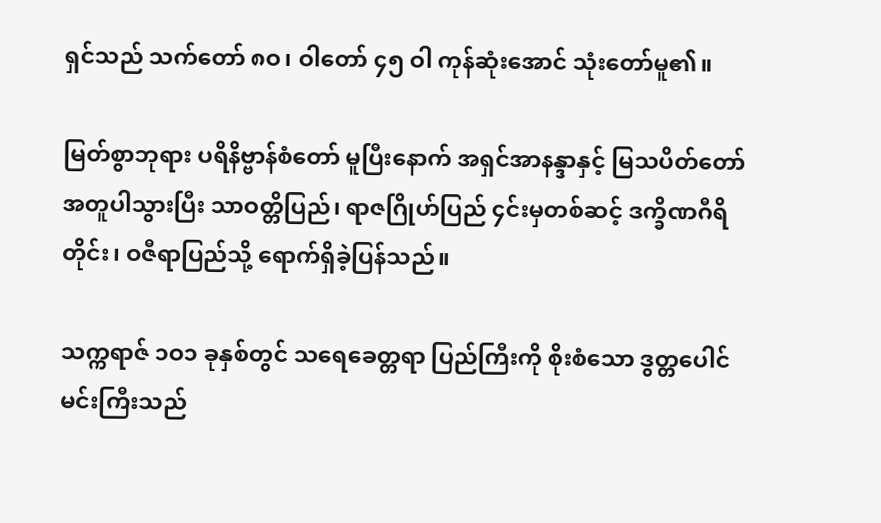ရှင်သည် သက်တော် ၈ဝ၊ ဝါတော် ၄၅ ဝါ ကုန်ဆုံးအောင် သုံးတော်မူ၏။

မြတ်စွာဘုရား ပရိနိဗ္ဗာန်စံတော် မူပြီးနောက် အရှင်အာနန္ဒာနှင့် မြသပိတ်တော် အတူပါသွားပြီး သာဝတ္တိပြည်၊ ရာဇဂြိုဟ်ပြည် ၄င်းမှတစ်ဆင့် ဒက္ခိဏဂီရိတိုင်း၊ ဝဇီရာပြည်သို့ ရောက်ရှိခဲ့ပြန်သည်။

သက္ကရာဇ် ၁ဝ၁ ခုနှစ်တွင် သရေခေတ္တရာ ပြည်ကြီးကို စိုးစံသော ဒွတ္တပေါင် မင်းကြီးသည်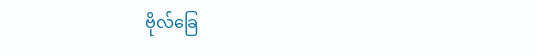ဗိုလ်ခြေ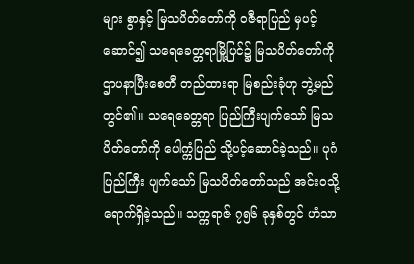များ စွာနှင့် မြသပိတ်တော်ကို ဝဇီရာပြည် မှပင့်ဆောင်၍ သရေခေတ္တရာမြို့ပြင်၌ မြသပိတ်တော်ကို ဌာပနာပြီးစေတီ တည်ထားရာ မြစည်းခုံဟု ဘွဲ့မည်တွင်၏။ သရေခေတ္တရာ ပြည်ကြီးပျက်သော် မြသပိတ်တော်ကို ပေါက္ကံပြည် သို့ပင့်ဆောင်ခဲ့သည်။ ပုဂံပြည်ကြီး ပျက်သော် မြသပိတ်တော်သည် အင်းဝသို့ ရောက်ရှိခဲ့သည်။ သက္ကရာဇ် ၇၅၆ ခုနှစ်တွင် ဟံသာ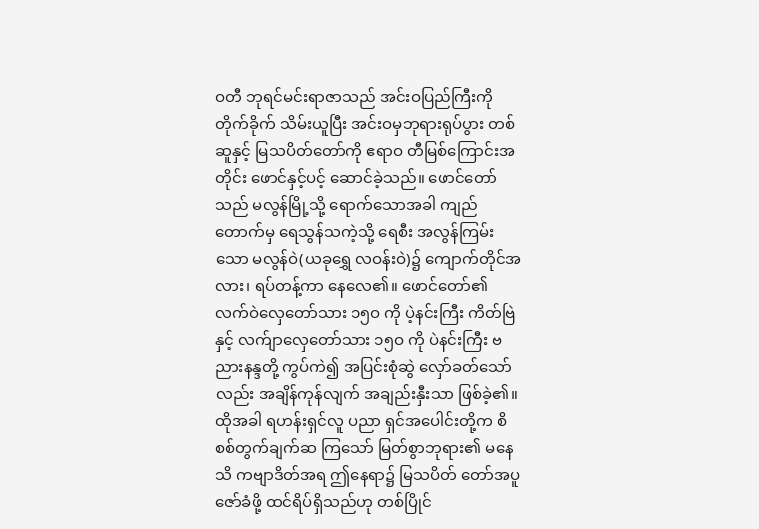ဝတီ ဘုရင်မင်းရာဇာသည် အင်းဝပြည်ကြီးကို တိုက်ခိုက် သိမ်းယူပြီး အင်းဝမှဘုရားရုပ်ပွား တစ်ဆူနှင့် မြသပိတ်တော်ကို ဧရာဝ တီမြစ်ကြောင်းအတိုင်း ဖောင်နှင့်ပင့် ဆောင်ခဲ့သည်။ ဖောင်တော်သည် မလွန်မြို့သို့ ရောက်သောအခါ ကျည်တောက်မှ ရေသွန်သကဲ့သို့ ရေစီး အလွန်ကြမ်းသော မလွန်ဝဲ(ယခုရွှေ လဝန်းဝဲ)၌ ကျောက်တိုင်အလား၊ ရပ်တန့်ကာ နေလေ၏။ ဖောင်တော်၏ လက်ဝဲလှေတော်သား ၁၅ဝ ကို ပဲ့နင်းကြီး ကိတ်ဗြဲနှင့် လက်ျာလှေတော်သား ၁၅ဝ ကို ပဲနင်းကြီး ဗညားနန္ဒတို့ ကွပ်ကဲ၍ အပြင်းစုံဆွဲ လှော်ခတ်သော်လည်း အချိန်ကုန်လျက် အချည်းနှီးသာ ဖြစ်ခဲ့၏။ ထိုအခါ ရဟန်းရှင်လူ ပညာ ရှင်အပေါင်းတို့က စိစစ်တွက်ချက်ဆ ကြသော် မြတ်စွာဘုရား၏ မနေသိ ကဗျာဒိတ်အရ ဤနေရာ၌ မြသပိတ် တော်အပူဇော်ခံဖို့ ထင်ရိပ်ရှိသည်ဟု တစ်ပြိုင်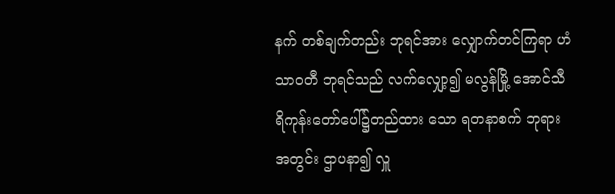နက် တစ်ချက်တည်း ဘုရင်အား လျှောက်တင်ကြရာ ဟံသာဝတီ ဘုရင်သည် လက်လျှော့၍ မလွန်မြို့ အောင်သီရိကုန်းတော်ပေါ်၌တည်ထား သော ရတနာစက် ဘုရားအတွင်း ဌာပနာ၍ လှူ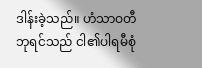ဒါန်းခဲ့သည်။ ဟံသာဝတီ ဘုရင်သည် ငါ၏ပါရမီစုံ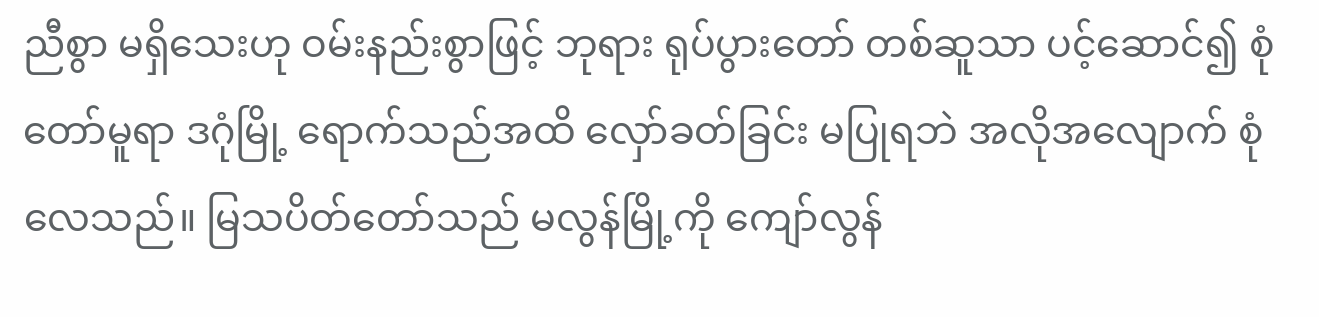ညီစွာ မရှိသေးဟု ဝမ်းနည်းစွာဖြင့် ဘုရား ရုပ်ပွားတော် တစ်ဆူသာ ပင့်ဆောင်၍ စုံတော်မူရာ ဒဂုံမြို့ ရောက်သည်အထိ လှော်ခတ်ခြင်း မပြုရဘဲ အလိုအလျောက် စုံလေသည်။ မြသပိတ်တော်သည် မလွန်မြို့ကို ကျော်လွန်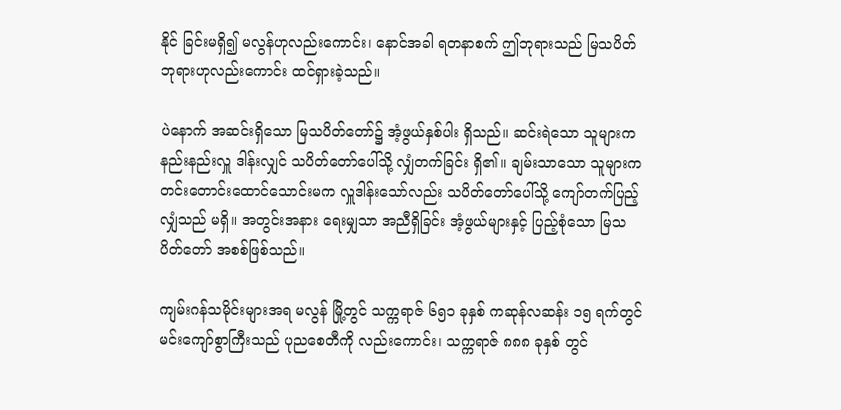နိုင် ခြင်းမရှိ၍ မလွန်ဟုလည်းကောင်း၊ နောင်အခါ ရတနာစက် ဤဘုရားသည် မြသပိတ် ဘုရားဟုလည်းကောင်း ထင်ရှားခဲ့သည်။

ပဲနောက် အဆင်းရှိသော မြသပိတ်တော်၌ အံ့ဖွယ်နှစ်ပါး ရှိသည်။ ဆင်းရဲသော သူများက နည်းနည်းလှူ ဒါန်းလျှင် သပိတ်တော်ပေါ်သို့ လျှံတက်ခြင်း ရှိ၏။ ချမ်းသာသော သူများက တင်းတောင်းထောင်သောင်းမက လှူဒါန်းသော်လည်း သပိတ်တော်ပေါ်သို့ ကျော်တက်ပြည့်လျှံသည် မရှိ။ အတွင်းအနား ရေးမျှသာ အညီရှိခြင်း အံ့ဖွယ်များနှင့် ပြည့်စုံသော မြသပိတ်တော် အစစ်ဖြစ်သည်။

ကျမ်းဂန်သမိုင်းများအရ မလွန် မြို့တွင် သက္ကရာဇ် ၆၅၁ ခုနှစ် ကဆုန်လဆန်း ၁၅ ရက်တွင် မင်းကျော်စွာကြီးသည် ပုညစေတီကို လည်းကောင်း၊ သက္ကရာဇ် ၈၈၈ ခုနှစ် တွင်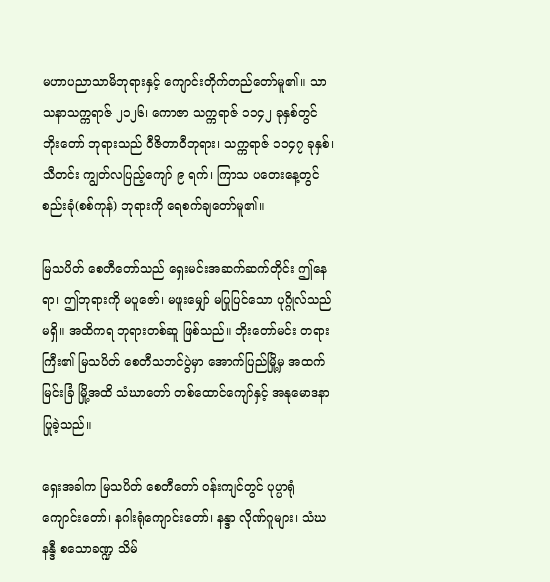မဟာပညာသာမိဘုရားနှင့် ကျောင်းတိုက်တည်တော်မူ၏။ သာ သနာသက္ကရာဇ် ၂၁၂၆၊ ကောဇာ သက္ကရာဇ် ၁၁၄၂ ခုနှစ်တွင် ဘိုးတော် ဘုရားသည် ဝီဇိတာဝီဘုရား၊ သက္ကရာဇ် ၁၁၄၇ ခုနှစ်၊ သီတင်း ကျွတ်လပြည့်ကျော် ၉ ရက်၊ ကြာသ ပတေးနေ့တွင် စည်းခုံ(စစ်ကုန်) ဘုရားကို ရေစက်ချတော်မူ၏။

မြသပိတ် စေတီတော်သည် ရှေးမင်းအဆက်ဆက်တိုင်း ဤနေရာ၊ ဤဘုရားကို မပူဇော်၊ မဖူးမျှော် မပြုပြင်သော ပုဂ္ဂိုလ်သည်မရှိ။ အထိကရ ဘုရားတစ်ဆူ ဖြစ်သည်။ ဘိုးတော်မင်း တရားကြီး၏ မြသပိတ် စေတီသဘင်ပွဲမှာ အောက်ပြည်မြို့မှ အထက်မြင်းခြံ မြို့အထိ သံဃာတော် တစ်ထောင်ကျော်နှင့် အနုမောဒနာပြုခဲ့သည်။

ရှေးအခါက မြသပိတ် စေတီတော် ဝန်းကျင်တွင် ပုပ္ပာရုံ ကျောင်းတော်၊ နဂါးရုံကျောင်းတော်၊ နန္ဒာ လိုဏ်ဂူများ၊ သံဃနန္ဒီ စသောခဏ္ဍ သိမ်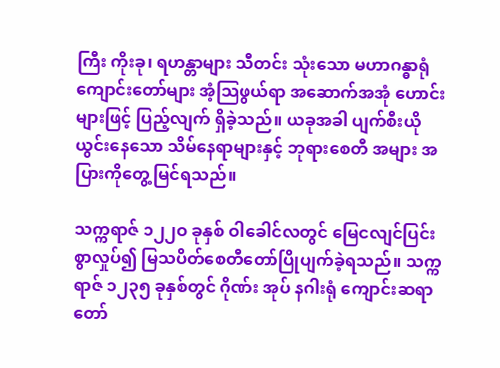ကြီး ကိုးခု၊ ရဟန္တာများ သီတင်း သုံးသော မဟာဂန္ဓာရုံ ကျောင်းတော်များ အံ့သြဖွယ်ရာ အဆောက်အအုံ ဟောင်းများဖြင့် ပြည့်လျက် ရှိခဲ့သည်။ ယခုအခါ ပျက်စီးယိုယွင်းနေသော သိမ်နေရာများနှင့် ဘုရားစေတီ အများ အပြားကိုတွေ့မြင်ရသည်။

သက္ကရာဇ် ၁၂၂ဝ ခုနှစ် ဝါခေါင်လတွင် မြေငလျင်ပြင်းစွာလှုပ်၍ မြသပိတ်စေတီတော်ပြိုပျက်ခဲ့ရသည်။ သက္ကရာဇ် ၁၂၃၅ ခုနှစ်တွင် ဂိုဏ်း အုပ် နဂါးရုံ ကျောင်းဆရာတော်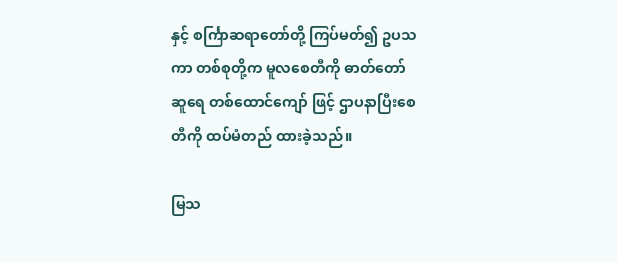နှင့် စင်္ကြာဆရာတော်တို့ ကြပ်မတ်၍ ဥပသကာ တစ်စုတို့က မူလစေတီကို ဓာတ်တော်ဆူရေ တစ်ထောင်ကျော် ဖြင့် ဌာပနာပြီးစေတီကို ထပ်မံတည် ထားခဲ့သည်။

မြသ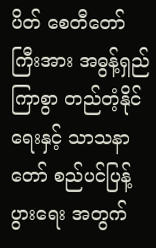ပိတ် စေတီတော်ကြီးအား အဓွန့်ရှည်ကြာစွာ တည်တံ့နိုင်ရေးနှင့် သာသနာတော် စည်ပင်ပြန့်ပွားရေး အတွက်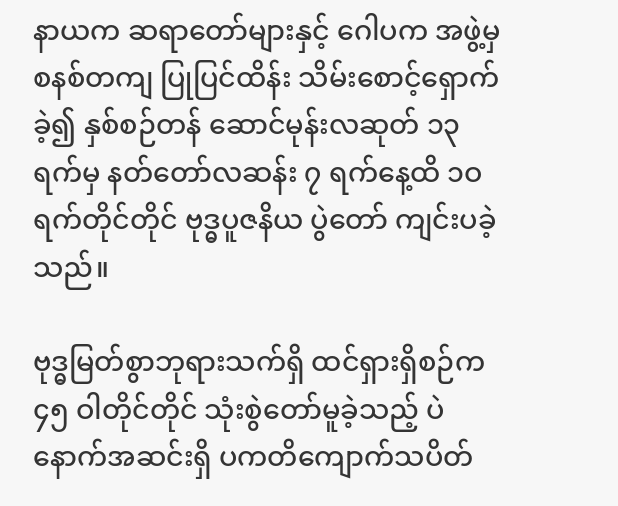နာယက ဆရာတော်များနှင့် ဂေါပက အဖွဲ့မှ စနစ်တကျ ပြုပြင်ထိန်း သိမ်းစောင့်ရှောက်ခဲ့၍ နှစ်စဉ်တန် ဆောင်မုန်းလဆုတ် ၁၃ ရက်မှ နတ်တော်လဆန်း ၇ ရက်နေ့ထိ ၁ဝ ရက်တိုင်တိုင် ဗုဒ္ဓပူဇနိယ ပွဲတော် ကျင်းပခဲ့သည်။

ဗုဒ္ဓမြတ်စွာဘုရားသက်ရှိ ထင်ရှားရှိစဉ်က ၄၅ ဝါတိုင်တိုင် သုံးစွဲတော်မူခဲ့သည့် ပဲနောက်အဆင်းရှိ ပကတိကျောက်သပိတ်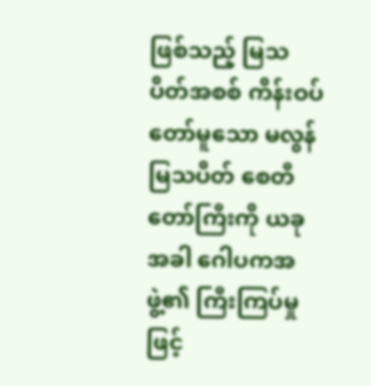ဖြစ်သည့် မြသပိတ်အစစ် ကိန်းဝပ်တော်မူသော မလွန်မြသပိတ် စေတီတော်ကြီးကို ယခုအခါ ဂေါပကအဖွဲ့၏ ကြီးကြပ်မှုဖြင့်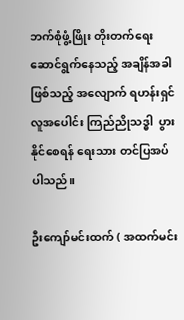ဘက်စုံဖွံ့ဖြိုး တိုးတက်ရေး ဆောင်ရွက်နေသည့် အချိန်အခါ ဖြစ်သည့် အလျောက် ရဟန်းရှင် လူအပေါင်း ကြည်ညိုသဒ္ဓါ  ပွားနိုင်စေရန် ရေးသား တင်ပြအပ်ပါသည်။

ဦးကျော်မင်းထက် ( အထက်မင်း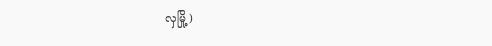လှမြို့ )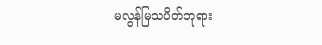မလွန်မြသပိတ်ဘုရား